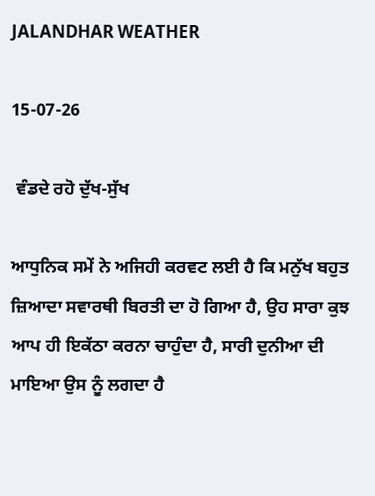JALANDHAR WEATHER

15-07-26

 ਵੰਡਦੇ ਰਹੋ ਦੁੱਖ-ਸੁੱਖ

ਆਧੁਨਿਕ ਸਮੇਂ ਨੇ ਅਜਿਹੀ ਕਰਵਟ ਲਈ ਹੈ ਕਿ ਮਨੁੱਖ ਬਹੁਤ ਜ਼ਿਆਦਾ ਸਵਾਰਥੀ ਬਿਰਤੀ ਦਾ ਹੋ ਗਿਆ ਹੈ, ਉਹ ਸਾਰਾ ਕੁਝ ਆਪ ਹੀ ਇਕੱਠਾ ਕਰਨਾ ਚਾਹੁੰਦਾ ਹੈ, ਸਾਰੀ ਦੁਨੀਆ ਦੀ ਮਾਇਆ ਉਸ ਨੂੰ ਲਗਦਾ ਹੈ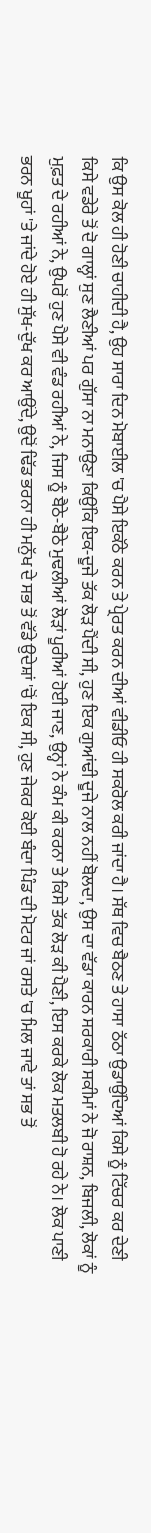ਕਿ ਉਸ ਕੋਲ ਹੀ ਹੋਣੀ ਚਾਹੀਦੀ ਹੈ, ਉਹ ਸਾਰਾ ਦਿਨ ਮੋਬਾਈਲ 'ਚ ਪੈਸੇ ਇਕੱਠੇ ਕਰਨ ਤੇ ਪ੍ਰੇਰਤ ਕਰਨ ਦੀਆਂ ਵੀਡੀਓ ਹੀ ਸਕਰੋਲ ਕਰੀ ਜਾਂਦਾ ਹੈ। ਸੱਥ ਵਿਚ ਬੈਠਣ ਤੇ ਹਾਸਾ ਠੱਠਾ ਉਡਾਉਂਦਿਆਂ ਕਿਸੇ ਨੂੰ ਟਿੱਚਰ ਕਰ ਦੇਣੀ ਕਿਸੇ ਵਡੇਰੇ ਤੋਂ ਦੋ ਗਾਲ੍ਹਾਂ ਸੁਣ ਲੈਣੀਆਂ ਪਰ ਗੁੱਸਾ ਨਾ ਮਨਾਉਣਾ ਕਿਉਂਕਿ ਇਕ-ਦੂਜੇ ਤੱਕ ਲੋੜ ਪੈਂਦੀ ਸੀ, ਹੁਣ ਇਕ ਗੁਆਂਢੀ ਦੂਜੇ ਨਾਲ ਨਹੀਂ ਬੋਲਦਾ, ਉਸ ਦਾ ਵੱਡਾ ਕਾਰਨ ਸਰਕਾਰੀ ਸਕੀਮਾਂ ਨੇ ਜੋ ਰਾਸ਼ਨ, ਬਿਜਲੀ, ਲੋਕਾਂ ਨੂੰ ਮੁਫ਼ਤ ਦੇ ਰਹੀਆਂ ਨੇ, ਉਪਰੋਂ ਹੁਣ ਪੈਸੇ ਵੀ ਵੰਡ ਰਹੀਆਂ ਨੇ, ਜਿਸ ਨੂੰ ਬੈਠੇ-ਬੈਠੇ ਮੁਢਲੀਆਂ ਲੋੜਾਂ ਪੂਰੀਆਂ ਹੋਈ ਜਾਣ, ਉਨ੍ਹਾਂ ਨੇ ਕੰਮ ਕੀ ਕਰਨਾ ਤੇ ਕਿਸੇ ਤੱਕ ਲੋੜ ਕੀ ਪੈਣੀ, ਇਸ ਕਰਕੇ ਲੋਕ ਮਤਲਬੀ ਹੋ ਰਹੇ ਨੇ। ਲੋਕ ਪਾਣੀ ਭਰਨ ਖੂਹਾਂ 'ਤੇ ਜਾਂਦੇ ਹੋਏ ਹੀ ਸੁੱਖ-ਦੁੱਖ ਕਰ ਆਉਂਦੇ, ਉਦੋਂ ਢਿੱਡ ਭਰਨਾ ਹੀ ਮਨੁੱਖ ਦੇ ਸਭ ਤੋਂ ਵੱਡੇ ਉਦੇਸ਼ਾਂ 'ਚੋਂ ਇਕ ਸੀ, ਹੁਣ ਜੇਕਰ ਕੋਈ ਬੰਦਾ ਪਿੰਡ ਦੀ ਮੋਟਰ ਜਾਂ ਰਸਤੇ 'ਚ ਮਿਲ ਜਾਵੇ ਤਾਂ ਸਭ ਤੋਂ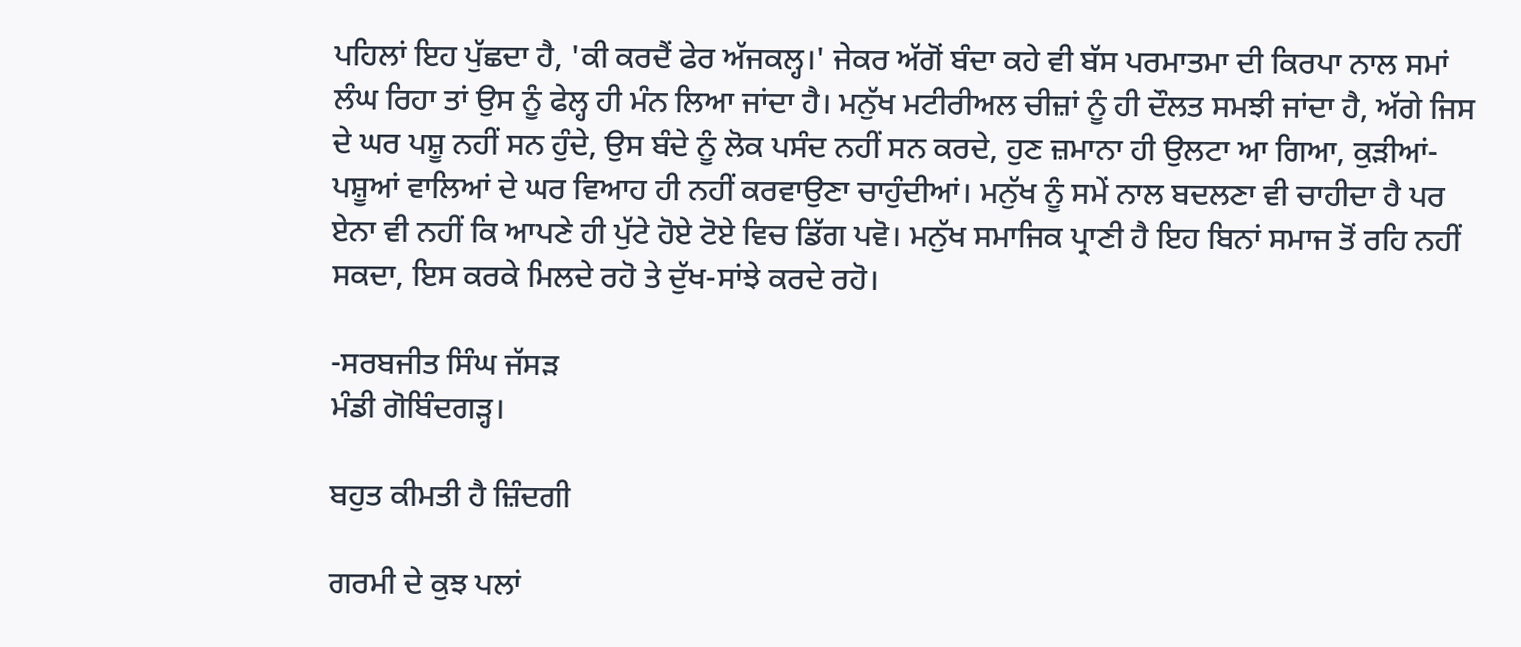ਪਹਿਲਾਂ ਇਹ ਪੁੱਛਦਾ ਹੈ, 'ਕੀ ਕਰਦੈਂ ਫੇਰ ਅੱਜਕਲ੍ਹ।' ਜੇਕਰ ਅੱਗੋਂ ਬੰਦਾ ਕਹੇ ਵੀ ਬੱਸ ਪਰਮਾਤਮਾ ਦੀ ਕਿਰਪਾ ਨਾਲ ਸਮਾਂ ਲੰਘ ਰਿਹਾ ਤਾਂ ਉਸ ਨੂੰ ਫੇਲ੍ਹ ਹੀ ਮੰਨ ਲਿਆ ਜਾਂਦਾ ਹੈ। ਮਨੁੱਖ ਮਟੀਰੀਅਲ ਚੀਜ਼ਾਂ ਨੂੰ ਹੀ ਦੌਲਤ ਸਮਝੀ ਜਾਂਦਾ ਹੈ, ਅੱਗੇ ਜਿਸ ਦੇ ਘਰ ਪਸ਼ੂ ਨਹੀਂ ਸਨ ਹੁੰਦੇ, ਉਸ ਬੰਦੇ ਨੂੰ ਲੋਕ ਪਸੰਦ ਨਹੀਂ ਸਨ ਕਰਦੇ, ਹੁਣ ਜ਼ਮਾਨਾ ਹੀ ਉਲਟਾ ਆ ਗਿਆ, ਕੁੜੀਆਂ-ਪਸ਼ੂਆਂ ਵਾਲਿਆਂ ਦੇ ਘਰ ਵਿਆਹ ਹੀ ਨਹੀਂ ਕਰਵਾਉਣਾ ਚਾਹੁੰਦੀਆਂ। ਮਨੁੱਖ ਨੂੰ ਸਮੇਂ ਨਾਲ ਬਦਲਣਾ ਵੀ ਚਾਹੀਦਾ ਹੈ ਪਰ ਏਨਾ ਵੀ ਨਹੀਂ ਕਿ ਆਪਣੇ ਹੀ ਪੁੱਟੇ ਹੋਏ ਟੋਏ ਵਿਚ ਡਿੱਗ ਪਵੋ। ਮਨੁੱਖ ਸਮਾਜਿਕ ਪ੍ਰਾਣੀ ਹੈ ਇਹ ਬਿਨਾਂ ਸਮਾਜ ਤੋਂ ਰਹਿ ਨਹੀਂ ਸਕਦਾ, ਇਸ ਕਰਕੇ ਮਿਲਦੇ ਰਹੋ ਤੇ ਦੁੱਖ-ਸਾਂਝੇ ਕਰਦੇ ਰਹੋ।

-ਸਰਬਜੀਤ ਸਿੰਘ ਜੱਸੜ
ਮੰਡੀ ਗੋਬਿੰਦਗੜ੍ਹ।

ਬਹੁਤ ਕੀਮਤੀ ਹੈ ਜ਼ਿੰਦਗੀ

ਗਰਮੀ ਦੇ ਕੁਝ ਪਲਾਂ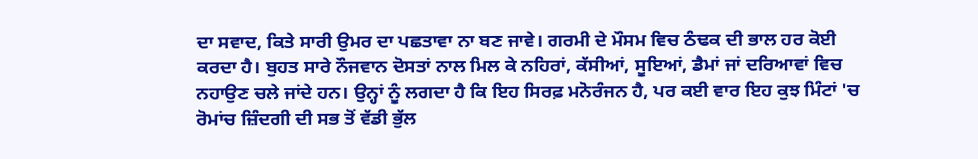ਦਾ ਸਵਾਦ, ਕਿਤੇ ਸਾਰੀ ਉਮਰ ਦਾ ਪਛਤਾਵਾ ਨਾ ਬਣ ਜਾਵੇ। ਗਰਮੀ ਦੇ ਮੌਸਮ ਵਿਚ ਠੰਢਕ ਦੀ ਭਾਲ ਹਰ ਕੋਈ ਕਰਦਾ ਹੈ। ਬੁਹਤ ਸਾਰੇ ਨੌਜਵਾਨ ਦੋਸਤਾਂ ਨਾਲ ਮਿਲ ਕੇ ਨਹਿਰਾਂ, ਕੱਸੀਆਂ, ਸੂਇਆਂ, ਡੈਮਾਂ ਜਾਂ ਦਰਿਆਵਾਂ ਵਿਚ ਨਹਾਉਣ ਚਲੇ ਜਾਂਦੇ ਹਨ। ਉਨ੍ਹਾਂ ਨੂੰ ਲਗਦਾ ਹੈ ਕਿ ਇਹ ਸਿਰਫ਼ ਮਨੋਰੰਜਨ ਹੈ, ਪਰ ਕਈ ਵਾਰ ਇਹ ਕੁਝ ਮਿੰਟਾਂ 'ਚ ਰੋਮਾਂਚ ਜ਼ਿੰਦਗੀ ਦੀ ਸਭ ਤੋਂ ਵੱਡੀ ਭੁੱਲ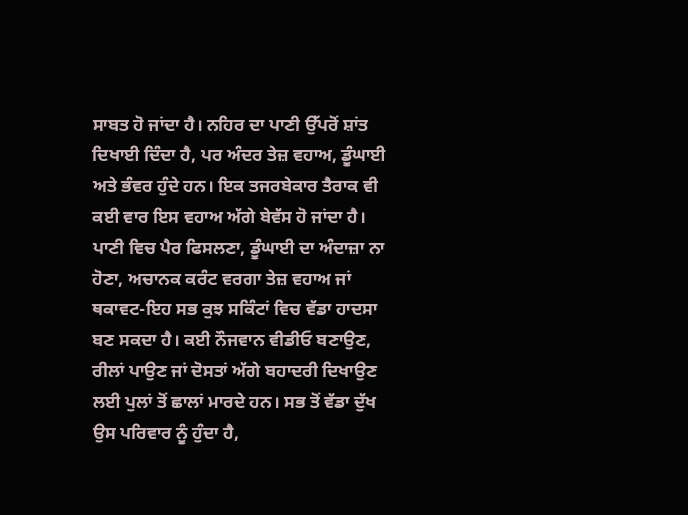ਸਾਬਤ ਹੋ ਜਾਂਦਾ ਹੈ। ਨਹਿਰ ਦਾ ਪਾਣੀ ਉੱਪਰੋਂ ਸ਼ਾਂਤ ਦਿਖਾਈ ਦਿੰਦਾ ਹੈ, ਪਰ ਅੰਦਰ ਤੇਜ਼ ਵਹਾਅ, ਡੂੰਘਾਈ ਅਤੇ ਭੰਵਰ ਹੁੰਦੇ ਹਨ। ਇਕ ਤਜਰਬੇਕਾਰ ਤੈਰਾਕ ਵੀ ਕਈ ਵਾਰ ਇਸ ਵਹਾਅ ਅੱਗੇ ਬੇਵੱਸ ਹੋ ਜਾਂਦਾ ਹੈ। ਪਾਣੀ ਵਿਚ ਪੈਰ ਫਿਸਲਣਾ, ਡੂੰਘਾਈ ਦਾ ਅੰਦਾਜ਼ਾ ਨਾ ਹੋਣਾ, ਅਚਾਨਕ ਕਰੰਟ ਵਰਗਾ ਤੇਜ਼ ਵਹਾਅ ਜਾਂ ਥਕਾਵਟ-ਇਹ ਸਭ ਕੁਝ ਸਕਿੰਟਾਂ ਵਿਚ ਵੱਡਾ ਹਾਦਸਾ ਬਣ ਸਕਦਾ ਹੈ। ਕਈ ਨੌਜਵਾਨ ਵੀਡੀਓ ਬਣਾਉਣ, ਰੀਲਾਂ ਪਾਉਣ ਜਾਂ ਦੋਸਤਾਂ ਅੱਗੇ ਬਹਾਦਰੀ ਦਿਖਾਉਣ ਲਈ ਪੁਲਾਂ ਤੋਂ ਛਾਲਾਂ ਮਾਰਦੇ ਹਨ। ਸਭ ਤੋਂ ਵੱਡਾ ਦੁੱਖ ਉਸ ਪਰਿਵਾਰ ਨੂੰ ਹੁੰਦਾ ਹੈ,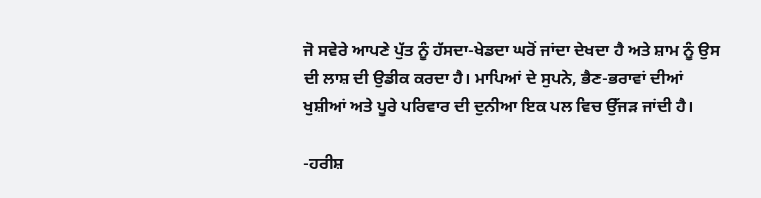ਜੋ ਸਵੇਰੇ ਆਪਣੇ ਪੁੱਤ ਨੂੰ ਹੱਸਦਾ-ਖੇਡਦਾ ਘਰੋਂ ਜਾਂਦਾ ਦੇਖਦਾ ਹੈ ਅਤੇ ਸ਼ਾਮ ਨੂੰ ਉਸ ਦੀ ਲਾਸ਼ ਦੀ ਉਡੀਕ ਕਰਦਾ ਹੈ। ਮਾਪਿਆਂ ਦੇ ਸੁਪਨੇ, ਭੈਣ-ਭਰਾਵਾਂ ਦੀਆਂ ਖੁਸ਼ੀਆਂ ਅਤੇ ਪੂਰੇ ਪਰਿਵਾਰ ਦੀ ਦੁਨੀਆ ਇਕ ਪਲ ਵਿਚ ਉੱਜੜ ਜਾਂਦੀ ਹੈ।

-ਹਰੀਸ਼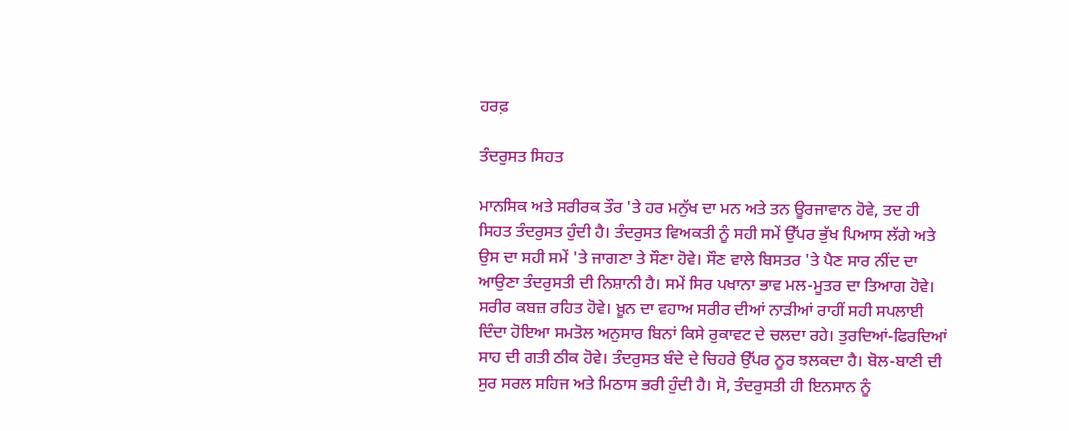ਹਰਫ਼

ਤੰਦਰੁਸਤ ਸਿਹਤ

ਮਾਨਸਿਕ ਅਤੇ ਸਰੀਰਕ ਤੌਰ 'ਤੇ ਹਰ ਮਨੁੱਖ ਦਾ ਮਨ ਅਤੇ ਤਨ ਊਰਜਾਵਾਨ ਹੋਵੇ, ਤਦ ਹੀ ਸਿਹਤ ਤੰਦਰੁਸਤ ਹੁੰਦੀ ਹੈ। ਤੰਦਰੁਸਤ ਵਿਅਕਤੀ ਨੂੰ ਸਹੀ ਸਮੇਂ ਉੱਪਰ ਭੁੱਖ ਪਿਆਸ ਲੱਗੇ ਅਤੇ ਉਸ ਦਾ ਸਹੀ ਸਮੇਂ 'ਤੇ ਜਾਗਣਾ ਤੇ ਸੌਣਾ ਹੋਵੇ। ਸੌਣ ਵਾਲੇ ਬਿਸਤਰ 'ਤੇ ਪੈਣ ਸਾਰ ਨੀਂਦ ਦਾ ਆਉਣਾ ਤੰਦਰੁਸਤੀ ਦੀ ਨਿਸ਼ਾਨੀ ਹੈ। ਸਮੇਂ ਸਿਰ ਪਖਾਨਾ ਭਾਵ ਮਲ-ਮੂਤਰ ਦਾ ਤਿਆਗ ਹੋਵੇ। ਸਰੀਰ ਕਬਜ਼ ਰਹਿਤ ਹੋਵੇ। ਖ਼ੂਨ ਦਾ ਵਹਾਅ ਸਰੀਰ ਦੀਆਂ ਨਾੜੀਆਂ ਰਾਹੀਂ ਸਹੀ ਸਪਲਾਈ ਦਿੰਦਾ ਹੋਇਆ ਸਮਤੋਲ ਅਨੁਸਾਰ ਬਿਨਾਂ ਕਿਸੇ ਰੁਕਾਵਟ ਦੇ ਚਲਦਾ ਰਹੇ। ਤੁਰਦਿਆਂ-ਫਿਰਦਿਆਂ ਸਾਹ ਦੀ ਗਤੀ ਠੀਕ ਹੋਵੇ। ਤੰਦਰੁਸਤ ਬੰਦੇ ਦੇ ਚਿਹਰੇ ਉੱਪਰ ਨੂਰ ਝਲਕਦਾ ਹੈ। ਬੋਲ-ਬਾਣੀ ਦੀ ਸੁਰ ਸਰਲ ਸਹਿਜ ਅਤੇ ਮਿਠਾਸ ਭਰੀ ਹੁੰਦੀ ਹੈ। ਸੋ, ਤੰਦਰੁਸਤੀ ਹੀ ਇਨਸਾਨ ਨੂੰ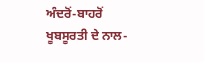ਅੰਦਰੋਂ-ਬਾਹਰੋਂ ਖੂਬਸੂਰਤੀ ਦੇ ਨਾਲ-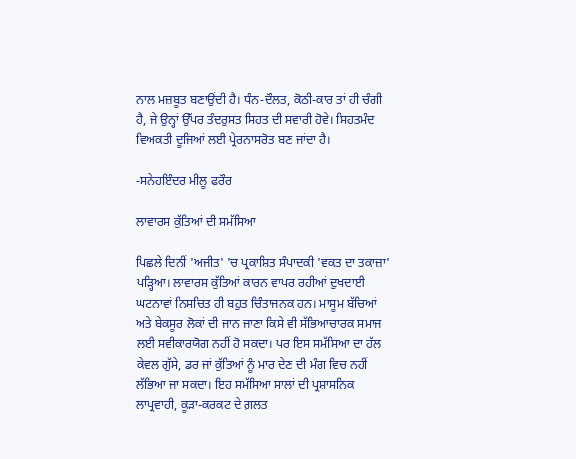ਨਾਲ ਮਜ਼ਬੂਤ ਬਣਾਉਂਦੀ ਹੈ। ਧੰਨ-ਦੌਲਤ, ਕੋਠੀ-ਕਾਰ ਤਾਂ ਹੀ ਚੰਗੀ ਹੈ, ਜੇ ਉਨ੍ਹਾਂ ਉੱਪਰ ਤੰਦਰੁਸਤ ਸਿਹਤ ਦੀ ਸਵਾਰੀ ਹੋਵੇ। ਸਿਹਤਮੰਦ ਵਿਅਕਤੀ ਦੂਜਿਆਂ ਲਈ ਪ੍ਰੇਰਨਾਸਰੋਤ ਬਣ ਜਾਂਦਾ ਹੈ।

-ਸਨੇਹਇੰਦਰ ਮੀਲੂ ਫਰੌਰ

ਲਾਵਾਰਸ ਕੁੱਤਿਆਂ ਦੀ ਸਮੱਸਿਆ

ਪਿਛਲੇ ਦਿਨੀਂ 'ਅਜੀਤ' 'ਚ ਪ੍ਰਕਾਸ਼ਿਤ ਸੰਪਾਦਕੀ 'ਵਕਤ ਦਾ ਤਕਾਜ਼ਾ' ਪੜ੍ਹਿਆ। ਲਾਵਾਰਸ ਕੁੱਤਿਆਂ ਕਾਰਨ ਵਾਪਰ ਰਹੀਆਂ ਦੁਖਦਾਈ ਘਟਨਾਵਾਂ ਨਿਸਚਿਤ ਹੀ ਬਹੁਤ ਚਿੰਤਾਜਨਕ ਹਨ। ਮਾਸੂਮ ਬੱਚਿਆਂ ਅਤੇ ਬੇਕਸੂਰ ਲੋਕਾਂ ਦੀ ਜਾਨ ਜਾਣਾ ਕਿਸੇ ਵੀ ਸੱਭਿਆਚਾਰਕ ਸਮਾਜ ਲਈ ਸਵੀਕਾਰਯੋਗ ਨਹੀਂ ਹੋ ਸਕਦਾ। ਪਰ ਇਸ ਸਮੱਸਿਆ ਦਾ ਹੱਲ ਕੇਵਲ ਗੁੱਸੇ, ਡਰ ਜਾਂ ਕੁੱਤਿਆਂ ਨੂੰ ਮਾਰ ਦੇਣ ਦੀ ਮੰਗ ਵਿਚ ਨਹੀਂ ਲੱਭਿਆ ਜਾ ਸਕਦਾ। ਇਹ ਸਮੱਸਿਆ ਸਾਲਾਂ ਦੀ ਪ੍ਰਸ਼ਾਸਨਿਕ ਲਾਪ੍ਰਵਾਹੀ, ਕੂੜਾ-ਕਰਕਟ ਦੇ ਗ਼ਲਤ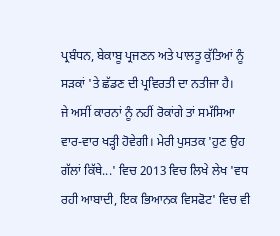ਪ੍ਰਬੰਧਨ, ਬੇਕਾਬੂ ਪ੍ਰਜਣਨ ਅਤੇ ਪਾਲਤੂ ਕੁੱਤਿਆਂ ਨੂੰ ਸੜਕਾਂ 'ਤੇ ਛੱਡਣ ਦੀ ਪ੍ਰਵਿਰਤੀ ਦਾ ਨਤੀਜਾ ਹੈ।
ਜੇ ਅਸੀਂ ਕਾਰਨਾਂ ਨੂੰ ਨਹੀਂ ਰੋਕਾਂਗੇ ਤਾਂ ਸਮੱਸਿਆ ਵਾਰ-ਵਾਰ ਖੜ੍ਹੀ ਹੋਵੇਗੀ। ਮੇਰੀ ਪੁਸਤਕ 'ਹੁਣ ਉਹ ਗੱਲਾਂ ਕਿੱਥੇ...' ਵਿਚ 2013 ਵਿਚ ਲਿਖੇ ਲੇਖ 'ਵਧ ਰਹੀ ਆਬਾਦੀ, ਇਕ ਭਿਆਨਕ ਵਿਸਫੋਟ' ਵਿਚ ਵੀ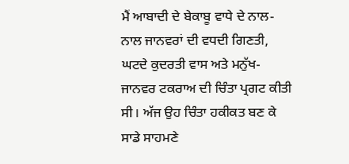ਮੈਂ ਆਬਾਦੀ ਦੇ ਬੇਕਾਬੂ ਵਾਧੇ ਦੇ ਨਾਲ-ਨਾਲ ਜਾਨਵਰਾਂ ਦੀ ਵਧਦੀ ਗਿਣਤੀ, ਘਟਦੇ ਕੁਦਰਤੀ ਵਾਸ ਅਤੇ ਮਨੁੱਖ-ਜਾਨਵਰ ਟਕਰਾਅ ਦੀ ਚਿੰਤਾ ਪ੍ਰਗਟ ਕੀਤੀ ਸੀ। ਅੱਜ ਉਹ ਚਿੰਤਾ ਹਕੀਕਤ ਬਣ ਕੇ ਸਾਡੇ ਸਾਹਮਣੇ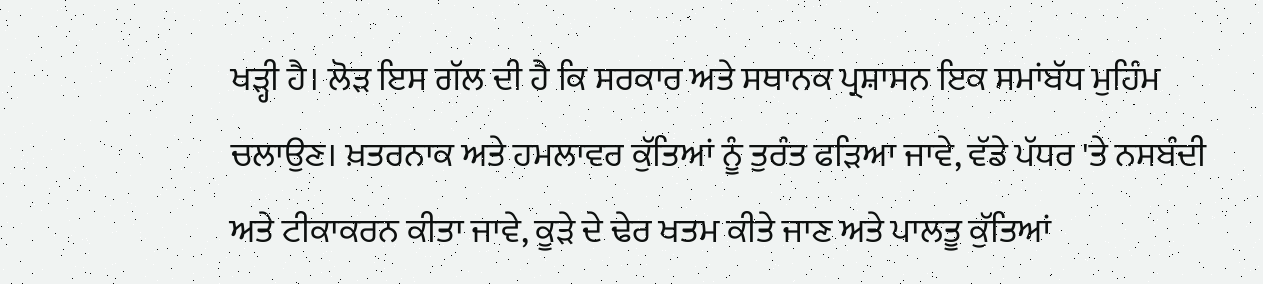ਖੜ੍ਹੀ ਹੈ। ਲੋੜ ਇਸ ਗੱਲ ਦੀ ਹੈ ਕਿ ਸਰਕਾਰ ਅਤੇ ਸਥਾਨਕ ਪ੍ਰਸ਼ਾਸਨ ਇਕ ਸਮਾਂਬੱਧ ਮੁਹਿੰਮ ਚਲਾਉਣ। ਖ਼ਤਰਨਾਕ ਅਤੇ ਹਮਲਾਵਰ ਕੁੱਤਿਆਂ ਨੂੰ ਤੁਰੰਤ ਫੜਿਆ ਜਾਵੇ, ਵੱਡੇ ਪੱਧਰ 'ਤੇ ਨਸਬੰਦੀ ਅਤੇ ਟੀਕਾਕਰਨ ਕੀਤਾ ਜਾਵੇ, ਕੂੜੇ ਦੇ ਢੇਰ ਖਤਮ ਕੀਤੇ ਜਾਣ ਅਤੇ ਪਾਲਤੂ ਕੁੱਤਿਆਂ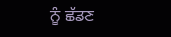ਨੂੰ ਛੱਡਣ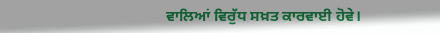ਵਾਲਿਆਂ ਵਿਰੁੱਧ ਸਖ਼ਤ ਕਾਰਵਾਈ ਹੋਵੇ।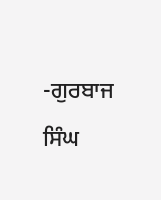-ਗੁਰਬਾਜ ਸਿੰਘ